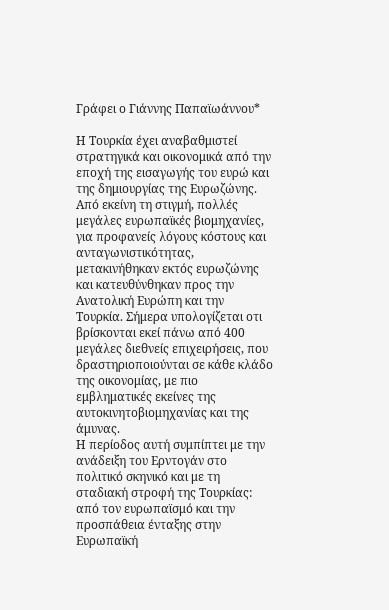Γράφει ο Γιάννης Παπαϊωάννου*

Η Τουρκία έχει αναβαθμιστεί στρατηγικά και οικονομικά από την εποχή της εισαγωγής του ευρώ και της δημιουργίας της Ευρωζώνης. Από εκείνη τη στιγμή, πολλές μεγάλες ευρωπαϊκές βιομηχανίες, για προφανείς λόγους κόστους και ανταγωνιστικότητας, μετακινήθηκαν εκτός ευρωζώνης και κατευθύνθηκαν προς την Ανατολική Ευρώπη και την Τουρκία. Σήμερα υπολογίζεται οτι βρίσκονται εκεί πάνω από 400 μεγάλες διεθνείς επιχειρήσεις, που δραστηριοποιούνται σε κάθε κλάδο της οικονομίας, με πιο εμβληματικές εκείνες της αυτοκινητοβιομηχανίας και της άμυνας.
Η περίοδος αυτή συμπίπτει με την ανάδειξη του Ερντογάν στο πολιτικό σκηνικό και με τη σταδιακή στροφή της Τουρκίας: από τον ευρωπαϊσμό και την προσπάθεια ένταξης στην Ευρωπαϊκή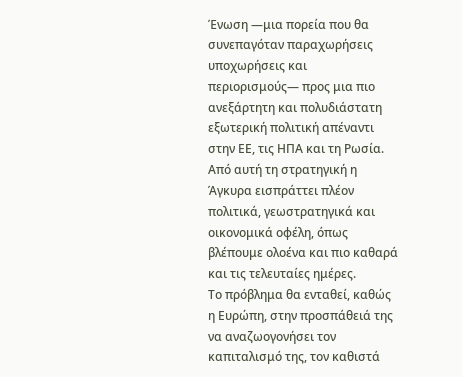Ένωση —μια πορεία που θα συνεπαγόταν παραχωρήσεις υποχωρήσεις και περιορισμούς— προς μια πιο ανεξάρτητη και πολυδιάστατη εξωτερική πολιτική απέναντι στην ΕΕ, τις ΗΠΑ και τη Ρωσία.
Από αυτή τη στρατηγική η Άγκυρα εισπράττει πλέον πολιτικά, γεωστρατηγικά και οικονομικά οφέλη, όπως βλέπουμε ολοένα και πιο καθαρά και τις τελευταίες ημέρες.
Το πρόβλημα θα ενταθεί, καθώς η Ευρώπη, στην προσπάθειά της να αναζωογονήσει τον καπιταλισμό της, τον καθιστά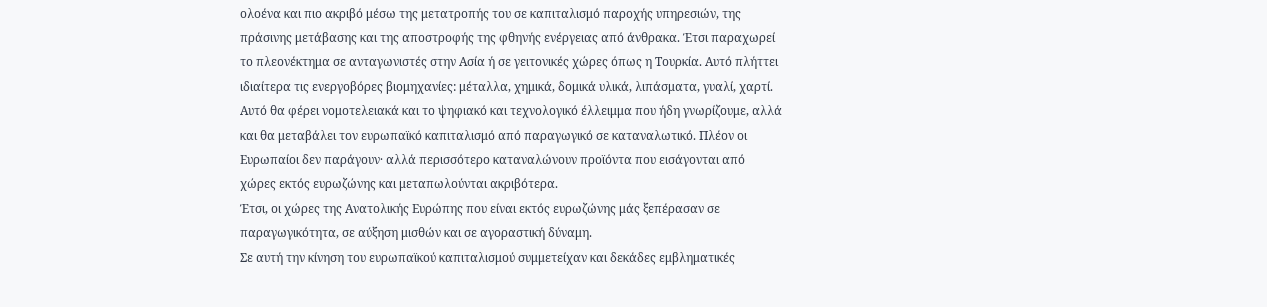ολοένα και πιο ακριβό μέσω της μετατροπής του σε καπιταλισμό παροχής υπηρεσιών, της πράσινης μετάβασης και της αποστροφής της φθηνής ενέργειας από άνθρακα. Έτσι παραχωρεί το πλεονέκτημα σε ανταγωνιστές στην Ασία ή σε γειτονικές χώρες όπως η Τουρκία. Αυτό πλήττει ιδιαίτερα τις ενεργοβόρες βιομηχανίες: μέταλλα, χημικά, δομικά υλικά, λιπάσματα, γυαλί, χαρτί.
Αυτό θα φέρει νομοτελειακά και το ψηφιακό και τεχνολογικό έλλειμμα που ήδη γνωρίζουμε, αλλά και θα μεταβάλει τον ευρωπαϊκό καπιταλισμό από παραγωγικό σε καταναλωτικό. Πλέον οι Ευρωπαίοι δεν παράγουν· αλλά περισσότερο καταναλώνουν προϊόντα που εισάγονται από χώρες εκτός ευρωζώνης και μεταπωλούνται ακριβότερα.
Έτσι, οι χώρες της Ανατολικής Ευρώπης που είναι εκτός ευρωζώνης μάς ξεπέρασαν σε παραγωγικότητα, σε αύξηση μισθών και σε αγοραστική δύναμη.
Σε αυτή την κίνηση του ευρωπαϊκού καπιταλισμού συμμετείχαν και δεκάδες εμβληματικές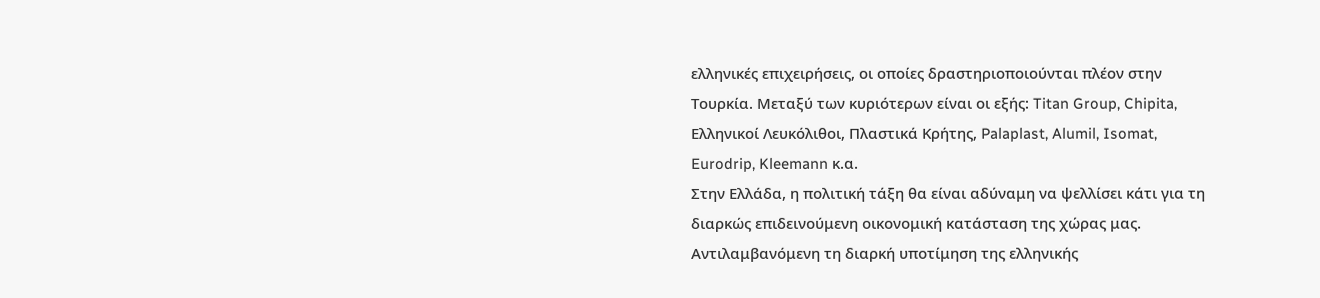ελληνικές επιχειρήσεις, οι οποίες δραστηριοποιούνται πλέον στην Τουρκία. Μεταξύ των κυριότερων είναι οι εξής: Titan Group, Chipita, Ελληνικοί Λευκόλιθοι, Πλαστικά Κρήτης, Palaplast, Alumil, Isomat, Eurodrip, Kleemann κ.α.
Στην Ελλάδα, η πολιτική τάξη θα είναι αδύναμη να ψελλίσει κάτι για τη διαρκώς επιδεινούμενη οικονομική κατάσταση της χώρας μας. Αντιλαμβανόμενη τη διαρκή υποτίμηση της ελληνικής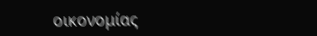οικονομίας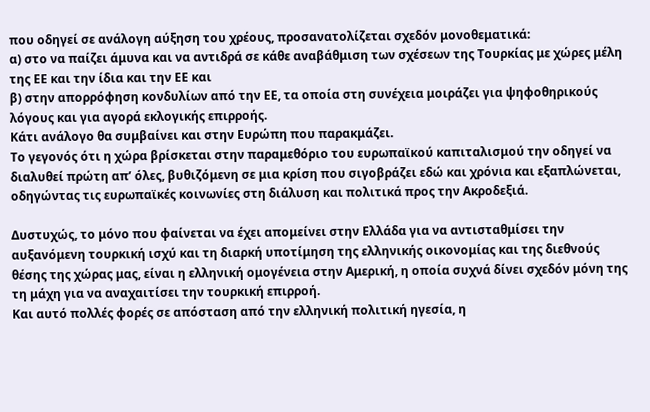που οδηγεί σε ανάλογη αύξηση του χρέους, προσανατολίζεται σχεδόν μονοθεματικά:
α) στο να παίζει άμυνα και να αντιδρά σε κάθε αναβάθμιση των σχέσεων της Τουρκίας με χώρες μέλη της ΕΕ και την ίδια και την ΕΕ και
β) στην απορρόφηση κονδυλίων από την ΕΕ, τα οποία στη συνέχεια μοιράζει για ψηφοθηρικούς λόγους και για αγορά εκλογικής επιρροής.
Κάτι ανάλογο θα συμβαίνει και στην Ευρώπη που παρακμάζει.
Το γεγονός ότι η χώρα βρίσκεται στην παραμεθόριο του ευρωπαϊκού καπιταλισμού την οδηγεί να διαλυθεί πρώτη απ’ όλες, βυθιζόμενη σε μια κρίση που σιγοβράζει εδώ και χρόνια και εξαπλώνεται, οδηγώντας τις ευρωπαϊκές κοινωνίες στη διάλυση και πολιτικά προς την Ακροδεξιά.

Δυστυχώς, το μόνο που φαίνεται να έχει απομείνει στην Ελλάδα για να αντισταθμίσει την αυξανόμενη τουρκική ισχύ και τη διαρκή υποτίμηση της ελληνικής οικονομίας και της διεθνούς θέσης της χώρας μας, είναι η ελληνική ομογένεια στην Αμερική, η οποία συχνά δίνει σχεδόν μόνη της τη μάχη για να αναχαιτίσει την τουρκική επιρροή.
Και αυτό πολλές φορές σε απόσταση από την ελληνική πολιτική ηγεσία, η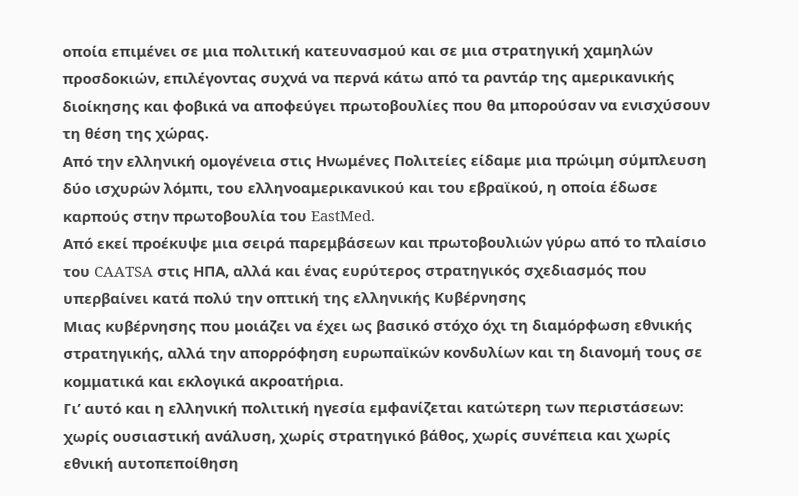οποία επιμένει σε μια πολιτική κατευνασμού και σε μια στρατηγική χαμηλών προσδοκιών, επιλέγοντας συχνά να περνά κάτω από τα ραντάρ της αμερικανικής διοίκησης και φοβικά να αποφεύγει πρωτοβουλίες που θα μπορούσαν να ενισχύσουν τη θέση της χώρας.
Από την ελληνική ομογένεια στις Ηνωμένες Πολιτείες είδαμε μια πρώιμη σύμπλευση δύο ισχυρών λόμπι, του ελληνοαμερικανικού και του εβραϊκού, η οποία έδωσε καρπούς στην πρωτοβουλία του EastMed.
Από εκεί προέκυψε μια σειρά παρεμβάσεων και πρωτοβουλιών γύρω από το πλαίσιο του CAATSA στις ΗΠΑ, αλλά και ένας ευρύτερος στρατηγικός σχεδιασμός που υπερβαίνει κατά πολύ την οπτική της ελληνικής Κυβέρνησης
Μιας κυβέρνησης που μοιάζει να έχει ως βασικό στόχο όχι τη διαμόρφωση εθνικής στρατηγικής, αλλά την απορρόφηση ευρωπαϊκών κονδυλίων και τη διανομή τους σε κομματικά και εκλογικά ακροατήρια.
Γι’ αυτό και η ελληνική πολιτική ηγεσία εμφανίζεται κατώτερη των περιστάσεων: χωρίς ουσιαστική ανάλυση, χωρίς στρατηγικό βάθος, χωρίς συνέπεια και χωρίς εθνική αυτοπεποίθηση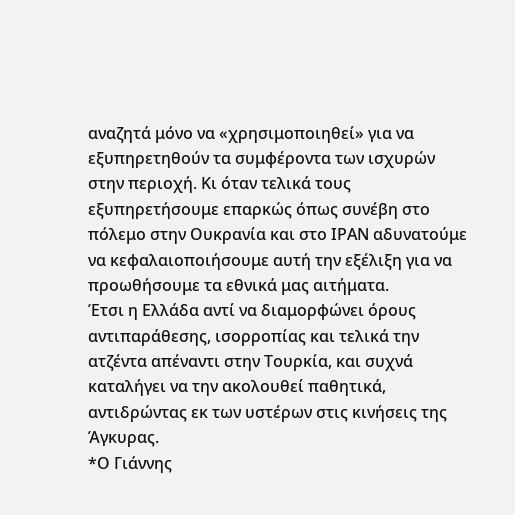αναζητά μόνο να «χρησιμοποιηθεί» για να εξυπηρετηθούν τα συμφέροντα των ισχυρών στην περιοχή. Κι όταν τελικά τους εξυπηρετήσουμε επαρκώς όπως συνέβη στο πόλεμο στην Ουκρανία και στο ΙΡΑΝ αδυνατούμε να κεφαλαιοποιήσουμε αυτή την εξέλιξη για να προωθήσουμε τα εθνικά μας αιτήματα.
Έτσι η Ελλάδα αντί να διαμορφώνει όρους αντιπαράθεσης, ισορροπίας και τελικά την ατζέντα απέναντι στην Τουρκία, και συχνά καταλήγει να την ακολουθεί παθητικά, αντιδρώντας εκ των υστέρων στις κινήσεις της Άγκυρας.
*Ο Γιάννης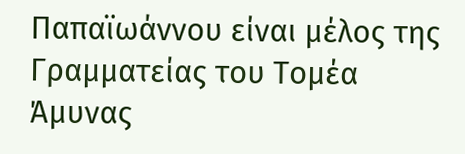Παπαϊωάννου είναι μέλος της Γραμματείας του Τομέα Άμυνας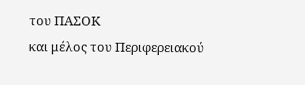του ΠΑΣΟΚ
και μέλος του Περιφερειακού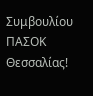Συμβουλίου ΠΑΣΟΚ Θεσσαλίας!